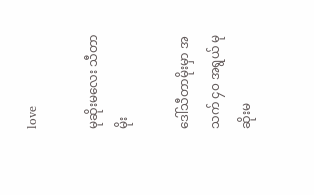love

မုဆိုးမလေး သီတာမိုး

ဒေါ်သီတာမိုးမှာ အသက် ၄၀ အရွယ် မုဆိုးမ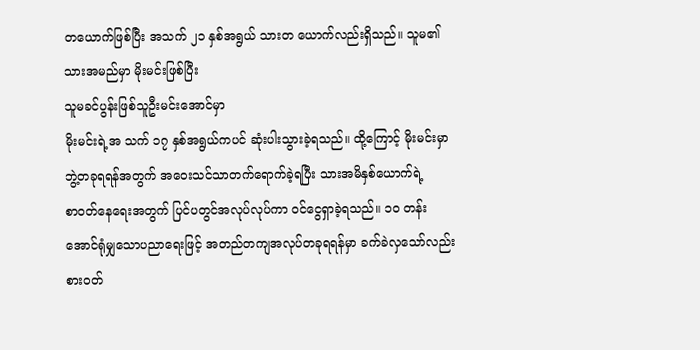တယောက်ဖြစ်ပြီး အသက် ၂၁ နှစ်အရွယ် သားတ ယောက်လည်းရှိသည်။ သူမ၏သားအမည်မှာ မိုးမင်းဖြစ်ပြီး
သူမခင်ပွန်းဖြစ်သူဦးမင်းအောင်မှာ
မိုးမင်းရဲ့အ သက် ၁၇ နှစ်အရွယ်ကပင် ဆုံးပါးသွားခဲ့ရသည်။ ထို့ကြောင့် မိုးမင်းမှာ ဘွဲ့တခုရရန်အတွက် အဝေးသင်သာတက်ရောက်ခဲ့ရပြီး သားအမိနှစ်ယောက်ရဲ့
စာဝတ်နေရေးအတွက် ပြင်ပတွင်အလုပ်လုပ်ကာ ဝင်ငွေရှာခဲ့ရသည်။ ၁၀ တန်းအောင်ရုံမျှသောပညာရေးဖြင့် အတည်တကျအလုပ်တခုရရန်မှာ ခက်ခဲလှသော်လည်း
စားဝတ်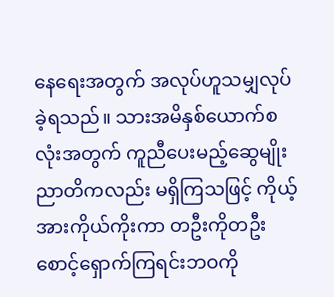နေရေးအတွက် အလုပ်ဟူသမျှလုပ်ခဲ့ရသည်။ သားအမိနှစ်ယောက်စလုံးအတွက် ကူညီပေးမည့်ဆွေမျိုးညာတိကလည်း မရှိကြသဖြင့် ကိုယ့်အားကိုယ်ကိုးကာ တဦးကိုတဦး စောင့်ရှောက်ကြရင်းဘဝကို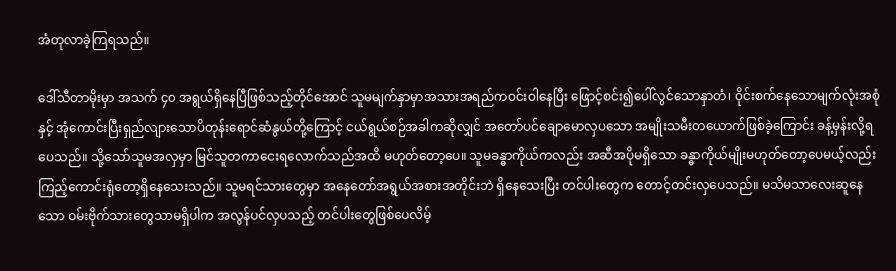အံတုလာခဲ့ကြရသည်။

ဒေါ်သီတာမိုးမှာ အသက် ၄၀ အရွယ်ရှိနေပြီဖြစ်သည့်တိုင်အောင် သူမမျက်နှာမှာအသားအရည်ကဝင်းဝါနေပြီး ဖြောင့်စင်း၍ပေါ်လွင်သောနှာတံ၊ ဝိုင်းစက်နေသောမျက်လုံးအစုံနှင့် အုံကောင်းပြီးရှည်လျားသောပိတုန်းရောင်ဆံနွယ်တို့ကြောင့် ငယ်ရွယ်စဉ်အခါကဆိုလျှင် အတော်ပင်ချောမောလှပသော အမျိုးသမီးတယောက်ဖြစ်ခဲ့ကြောင်း ခန့်မှန်းလို့ရပေသည်။ သို့သော်သူမအလှမှာ မြင်သူတကာငေးရလောက်သည်အထိ မဟုတ်တော့ပေ။ သူမခန္ဓာကိုယ်ကလည်း အဆီအပိုမရှိသော ခန္ဓာကိုယ်မျိုးမဟုတ်တော့ပေမယ့်လည်း ကြည့်ကောင်းရုံတော့ရှိနေသေးသည်။ သူမရင်သားတွေမှာ အနေတော်အရွယ်အစားအတိုင်းဘဲ ရှိနေသေးပြီး တင်ပါးတွေက တောင့်တင်းလှပေသည်။ မသိမသာလေးဆူနေသော ဝမ်းဗိုက်သားတွေသာမရှိပါက အလွန်ပင်လှပသည့် တင်ပါးတွေဖြစ်ပေလိမ့်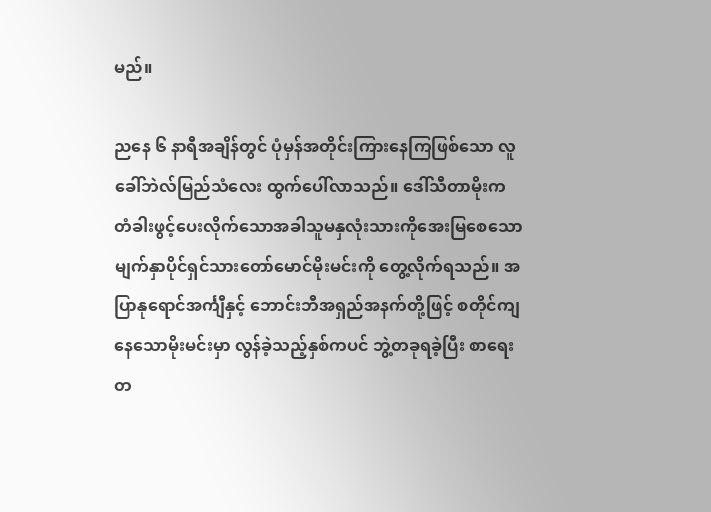မည်။

ညနေ ၆ နာရီအချိန်တွင် ပုံမှန်အတိုင်းကြားနေကြဖြစ်သော လူခေါ်ဘဲလ်မြည်သံလေး ထွက်ပေါ်လာသည်။ ဒေါ်သီတာမိုးက တံခါးဖွင့်ပေးလိုက်သောအခါသူမနှလုံးသားကိုအေးမြစေသော မျက်နှာပိုင်ရှင်သားတော်မောင်မိုးမင်းကို တွေ့လိုက်ရသည်။ အပြာနုရောင်အင်္ကျီနှင့် ဘောင်းဘီအရှည်အနက်တို့ဖြင့် စတိုင်ကျနေသောမိုးမင်းမှာ လွန်ခဲ့သည့်နှစ်ကပင် ဘွဲ့တခုရခဲ့ပြီး စာရေးတ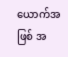ယောက်အဖြစ် အ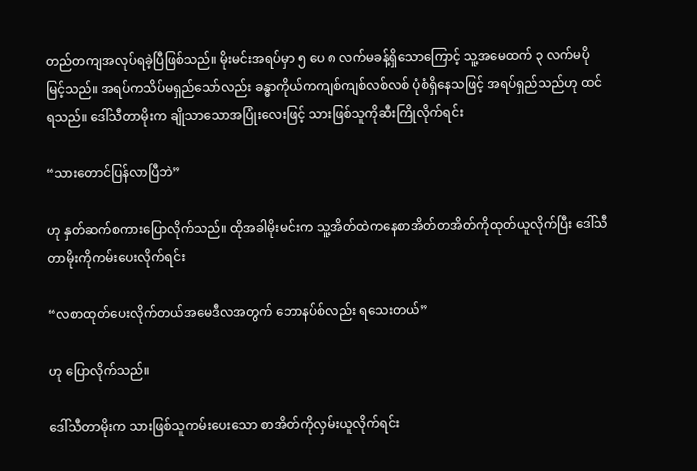တည်တကျအလုပ်ရခဲ့ပြီဖြစ်သည်။ မိုးမင်းအရပ်မှာ ၅ ပေ ၈ လက်မခန့်ရှိသောကြောင့် သူ့အမေထက် ၃ လက်မပိုမြင့်သည်။ အရပ်ကသိပ်မရှည်သော်လည်း ခန္ဓာကိုယ်ကကျစ်ကျစ်လစ်လစ် ပုံစံရှိနေသဖြင့် အရပ်ရှည်သည်ဟု ထင်ရသည်။ ဒေါ်သီတာမိုးက ချိုသာသောအပြုံးလေးဖြင့် သားဖြစ်သူကိုဆီးကြိုလိုက်ရင်း

“သားတောင်ပြန်လာပြီဘဲ”

ဟု နှတ်ဆက်စကားပြောလိုက်သည်။ ထိုအခါမိုးမင်းက သူ့အိတ်ထဲကနေစာအိတ်တအိတ်ကိုထုတ်ယူလိုက်ပြီး ဒေါ်သီတာမိုးကိုကမ်းပေးလိုက်ရင်း

“လစာထုတ်ပေးလိုက်တယ်အမေဒီလအတွက် ဘောနပ်စ်လည်း ရသေးတယ်”

ဟု ပြောလိုက်သည်။

ဒေါ်သီတာမိုးက သားဖြစ်သူကမ်းပေးသော စာအိတ်ကိုလှမ်းယူလိုက်ရင်း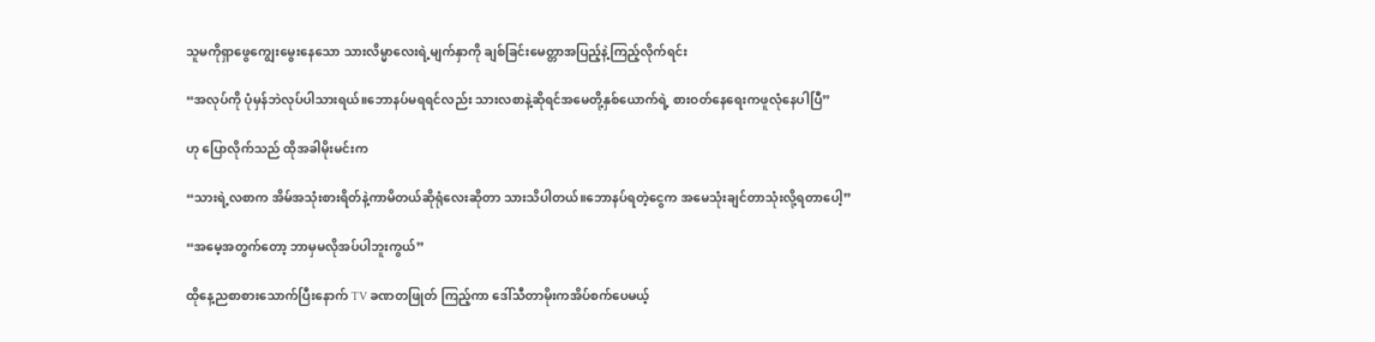သူမကိုရှာဖွေကျွေးမွေးနေသော သားလိမ္မာလေးရဲ့မျက်နှာကို ချစ်ခြင်းမေတ္တာအပြည့်နဲ့ကြည့်လိုက်ရင်း

“အလုပ်ကို ပုံမှန်ဘဲလုပ်ပါသားရယ်။ဘောနပ်မရရင်လည်း သားလစာနဲ့ဆိုရင်အမေတို့နှစ်ယောက်ရဲ့ စားဝတ်နေရေးကဖူလုံနေပါပြီ”

ဟု ပြောလိုက်သည် ထိုအခါမိုးမင်းက

“သားရဲ့လစာက အိမ်အသုံးစားရိတ်နဲ့ကာမိတယ်ဆိုရုံလေးဆိုတာ သားသိပါတယ်။ဘောနပ်ရတဲ့ငွေက အမေသုံးချင်တာသုံးလို့ရတာပေါ့”

“အမေ့အတွက်တော့ ဘာမှမလိုအပ်ပါဘူးကွယ်”

ထိုနေ့ညစာစားသောက်ပြီးနောက် TV ခဏတဖြုတ် ကြည့်ကာ ဒေါ်သီတာမိုးကအိပ်စက်ပေမယ့်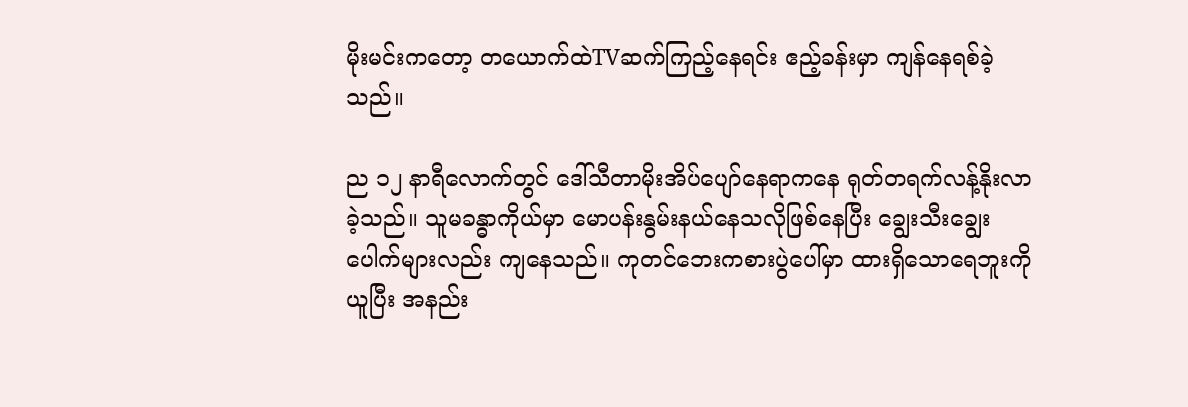မိုးမင်းကတော့ တယောက်ထဲTVဆက်ကြည့်နေရင်း ဧည့်ခန်းမှာ ကျန်နေရစ်ခဲ့သည်။

ည ၁၂ နာရီလောက်တွင် ဒေါ်သီတာမိုးအိပ်ပျော်နေရာကနေ ရုတ်တရက်လန့်နိုးလာခဲ့သည်။ သူမခန္ဓာကိုယ်မှာ မောပန်းနွမ်းနယ်နေသလိုဖြစ်နေပြီး ချွေးသီးချွေးပေါက်များလည်း ကျနေသည်။ ကုတင်ဘေးကစားပွဲပေါ်မှာ ထားရှိသောရေဘူးကိုယူပြီး အနည်း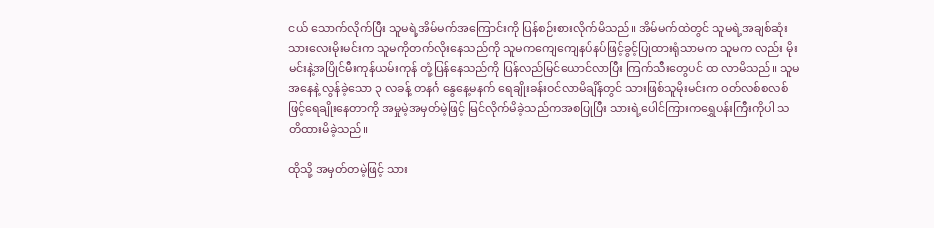ငယ် သောက်လိုက်ပြီး သူမရဲ့အိမ်မက်အကြောင်းကို ပြန်စဉ်းစားလိုက်မိသည်။ အိမ်မက်ထဲတွင် သူမရဲ့အချစ်ဆုံးသားလေးမိုးမင်းက သူမကိုတက်လိုးနေသည်ကို သူမကကျေကျေနပ်နပ်ဖြင့်ခွင့်ပြုထားရုံသာမက သူမက လည်း မိုးမင်းနဲ့အပြိုင်မီးကုန်ယမ်းကုန် တုံ့ပြန်နေသည်ကို ပြန်လည်မြင်ယောင်လာပြီး ကြက်သီးတွေပင် ထ လာမိသည်။ သူမအနေနဲ့ လွန်ခဲ့သော ၃ လခန့် တနင်္ဂ နွေနေ့မနက် ရေချိုးခန်းဝင်လာမိချိန်တွင် သားဖြစ်သူမိုးမင်းက ဝတ်လစ်စလစ်ဖြင့်ရေချိုးနေတာကို အမှုမဲ့အမှတ်မဲ့ဖြင့် မြင်လိုက်မိခဲ့သည်ကအစပြုပြီး သားရဲ့ပေါင်ကြားကရွှေပန်းကြီးကိုပါ သတိထားမိခဲ့သည်။

ထိုသို့ အမှတ်တမဲ့ဖြင့် သား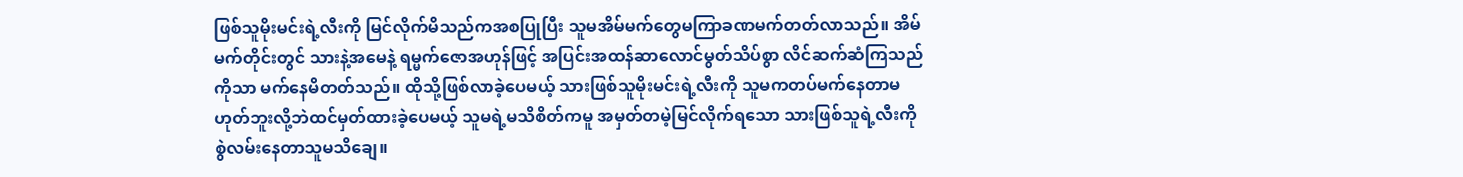ဖြစ်သူမိုးမင်းရဲ့လီးကို မြင်လိုက်မိသည်ကအစပြုပြီး သူမအိမ်မက်တွေမကြာခဏမက်တတ်လာသည်။ အိမ်မက်တိုင်းတွင် သားနဲ့အမေနဲ့ ရမ္မက်ဇောအဟုန်ဖြင့် အပြင်းအထန်ဆာလောင်မွတ်သိပ်စွာ လိင်ဆက်ဆံကြသည်ကိုသာ မက်နေမိတတ်သည်။ ထိုသို့ဖြစ်လာခဲ့ပေမယ့် သားဖြစ်သူမိုးမင်းရဲ့လီးကို သူမကတပ်မက်နေတာမဟုတ်ဘူးလို့ဘဲထင်မှတ်ထားခဲ့ပေမယ့် သူမရဲ့မသိစိတ်ကမူ အမှတ်တမဲ့မြင်လိုက်ရသော သားဖြစ်သူရဲ့လီးကို စွဲလမ်းနေတာသူမသိချေ။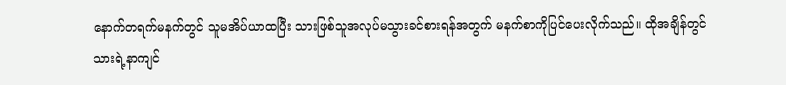နောက်တရက်မနက်တွင် သူမအိပ်ယာထပြီး သားဖြစ်သူအလုပ်မသွားခင်စားရန်အတွက် မနက်စာကိုပြင်ပေးလိုက်သည်။ ထိုအချိန်တွင် သားရဲ့နာကျင်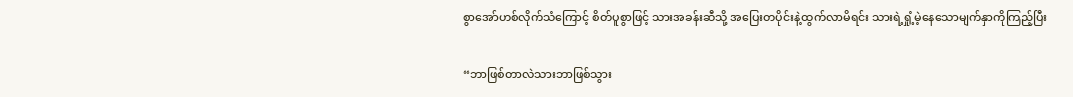စွာအော်ဟစ်လိုက်သံကြောင့် စိတ်ပူစွာဖြင့် သားအခန်းဆီသို့ အပြေးတပိုင်းနဲ့ထွက်လာမိရင်း သားရဲ့ရှုံ့မဲ့နေသောမျက်နှာကိုကြည့်ပြီး

“ဘာဖြစ်တာလဲသားဘာဖြစ်သွား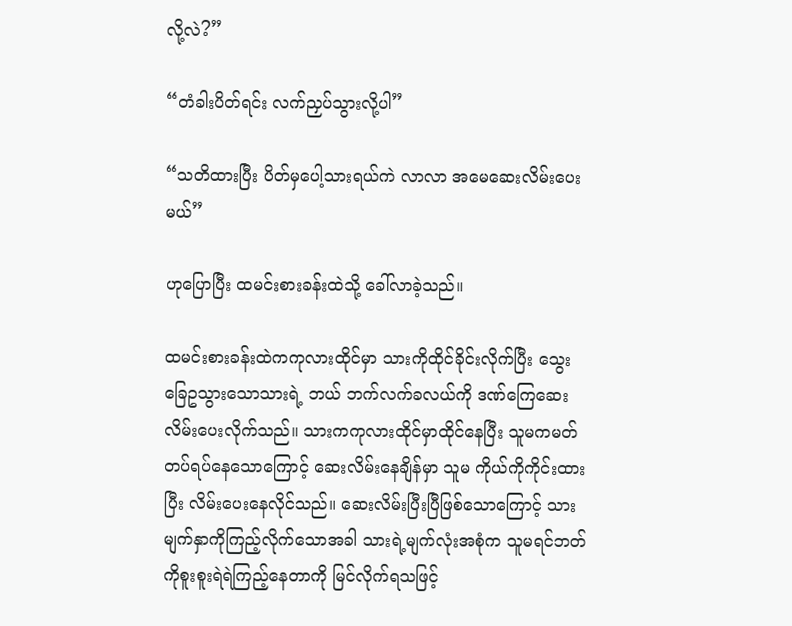လို့လဲ?”

“တံခါးပိတ်ရင်း လက်ညှပ်သွားလို့ပါ”

“သတိထားပြီး ပိတ်မှပေါ့သားရယ်ကဲ လာလာ အမေဆေးလိမ်းပေးမယ်”

ဟုပြောပြီး ထမင်းစားခန်းထဲသို့ ခေါ်လာခဲ့သည်။

ထမင်းစားခန်းထဲကကုလားထိုင်မှာ သားကိုထိုင်ခိုင်းလိုက်ပြီး သွေးခြေဥသွားသောသားရဲ့ ဘယ် ဘက်လက်ခလယ်ကို ဒဏ်ကြေဆေးလိမ်းပေးလိုက်သည်။ သားကကုလားထိုင်မှာထိုင်နေပြီး သူမကမတ်တပ်ရပ်နေသောကြောင့် ဆေးလိမ်းနေချိန်မှာ သူမ ကိုယ်ကိုကိုင်းထားပြီး လိမ်းပေးနေလိုင်သည်။ ဆေးလိမ်းပြီးပြီဖြစ်သောကြောင့် သားမျက်နှာကိုကြည့်လိုက်သောအခါ သားရဲ့မျက်လုံးအစုံက သူမရင်ဘတ်ကိုစူးစူးရဲရဲကြည့်နေတာကို မြင်လိုက်ရသဖြင့်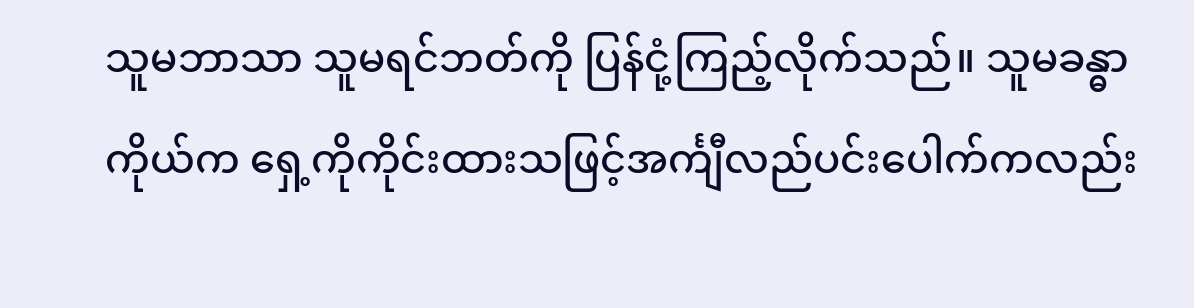သူမဘာသာ သူမရင်ဘတ်ကို ပြန်ငုံ့ကြည့်လိုက်သည်။ သူမခန္ဓာကိုယ်က ရှေ့ကိုကိုင်းထားသဖြင့်အင်္ကျီလည်ပင်းပေါက်ကလည်း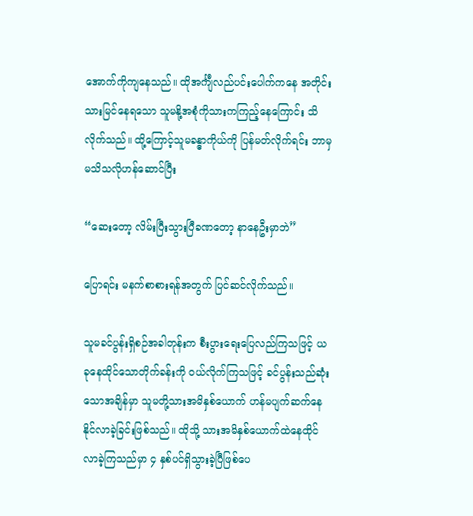အောက်ကိုကျနေသည်။ ထိုအင်္ကျီလည်ပင်းပေါက်ကနေ အတိုင်းသားမြင်နေရသော သူမနို့အစုံကိုသားကကြည့်နေကြောင်း သိလိုက်သည်။ ထို့ကြောင့်သူမခန္ဓာကိုယ်ကို ပြန်မတ်လိုက်ရင်း ဘာမှမသိသလိုဟန်ဆောင်ပြီး

“ဆေးတော့ လိမ်းပြီးသွားပြီခဏတော့ နာနေဦးမှာဘဲ”

ပြောရင်း မနက်စာစားရန်အတွက် ပြင်ဆင်လိုက်သည်။

သူမခင်ပွန်းရှိစဉ်အခါတုန်းက စီးပွားရေးပြေလည်ကြသဖြင့် ယခုနေထိုင်သောတိုက်ခန်းကို ဝယ်လိုက်ကြသဖြင့် ခင်ပွန်းသည်ဆုံးသောအချိန်မှာ သူမတို့သားအမိနှစ်ယောက် ဟန်မပျက်ဆက်နေနိုင်လာခဲ့ခြင်းဖြစ်သည်။ ထိုသို့ သားအမိနှစ်ယောက်ထဲနေထိုင်လာခဲ့ကြသည်မှာ ၄ နှစ်ပင်ရှိသွားခဲ့ပြီဖြစ်ပေ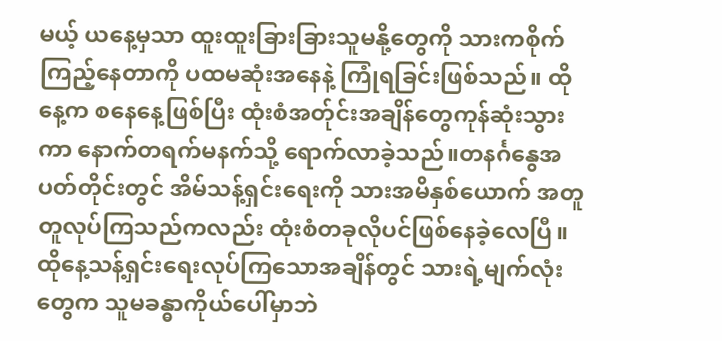မယ့် ယနေ့မှသာ ထူးထူးခြားခြားသူမနို့တွေကို သားကစိုက်ကြည့်နေတာကို ပထမဆုံးအနေနဲ့ ကြုံရခြင်းဖြစ်သည်။ ထိုနေ့က စနေနေ့ဖြစ်ပြီး ထုံးစံအတ်ုင်းအချိန်တွေကုန်ဆုံးသွားကာ နောက်တရက်မနက်သို့ ရောက်လာခဲ့သည်။တနင်္ဂနွေအပတ်တိုင်းတွင် အိမ်သန့်ရှင်းရေးကို သားအမိနှစ်ယောက် အတူတူလုပ်ကြသည်ကလည်း ထုံးစံတခုလိုပင်ဖြစ်နေခဲ့လေပြီ။ ထိုနေ့သန့်ရှင်းရေးလုပ်ကြသောအချိန်တွင် သားရဲ့မျက်လုံးတွေက သူမခန္ဓာကိုယ်ပေါ်မှာဘဲ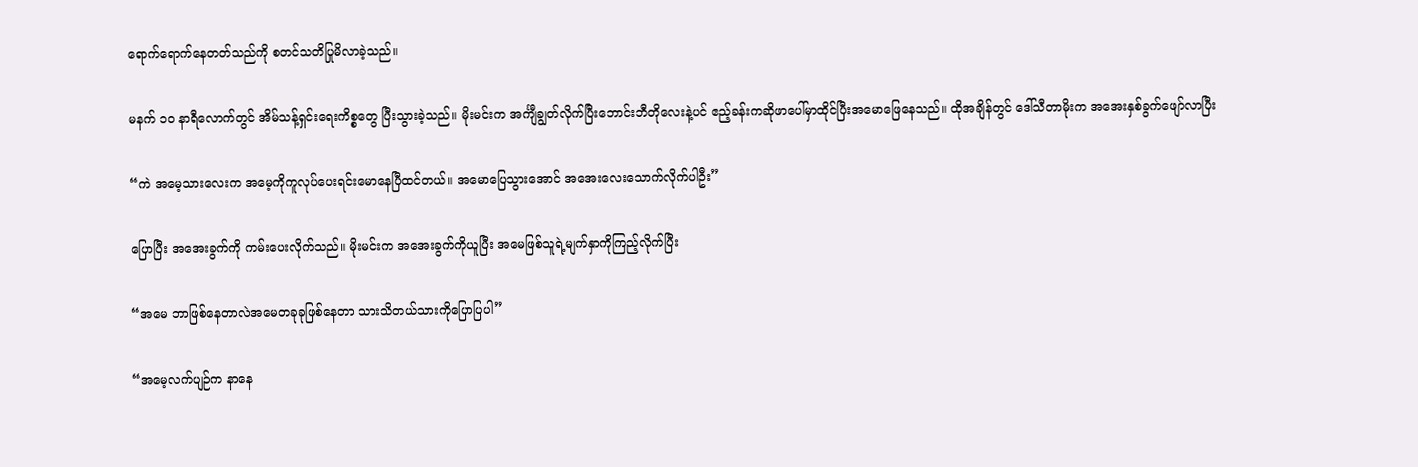ရောက်ရောက်နေတတ်သည်ကို စတင်သတိပြုမိလာခဲ့သည်။

မနက် ၁၀ နာရီလောက်တွင် အိမ်သန့်ရှင်းရေးကိစ္စတွေ ပြီးသွားခဲ့သည်။ မိုးမင်းက အင်္ကျီချွတ်လိုက်ပြီးဘောင်းဘီတိုလေးနဲ့ပင် ဧည့်ခန်းကဆိုဖာပေါ်မှာထိုင်ပြီးအမောဖြေနေသည်။ ထိုအချိန်တွင် ဒေါ်သီတာမိုးက အအေးနှစ်ခွက်ဖျော်လာပြီး

“ကဲ အမေ့သားလေးက အမေ့ကိုကူလုပ်ပေးရင်းမောနေပြီထင်တယ်။ အမောပြေသွားအောင် အအေးလေးသောက်လိုက်ပါဦး”

ပြောပြီး အအေးခွက်ကို ကမ်းပေးလိုက်သည်။ မိုးမင်းက အအေးခွက်ကိုယူပြီး အမေဖြစ်သူရဲ့မျက်နှာကိုကြည့်လိုက်ပြီး

“အမေ ဘာဖြစ်နေတာလဲအမေတခုခုဖြစ်နေတာ သားသိတယ်သားကိုပြောပြပါ”

“အမေ့လက်ပျဉ်က နာနေ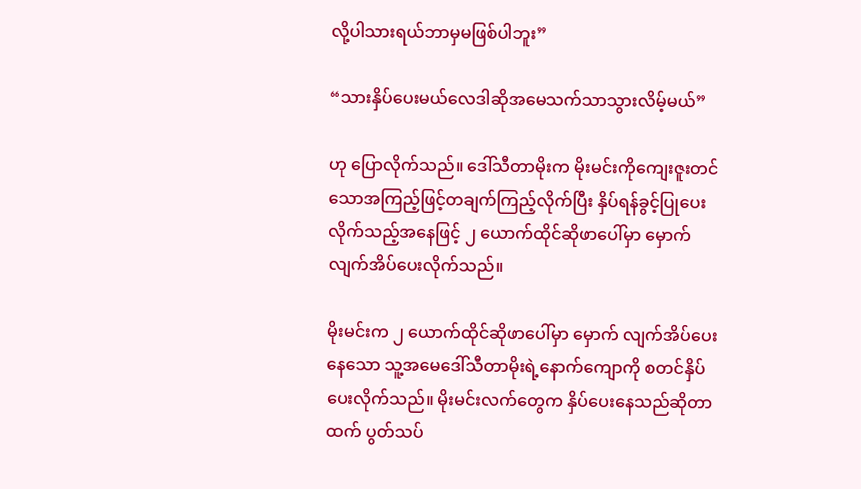လို့ပါသားရယ်ဘာမှမဖြစ်ပါဘူး”

“သားနှိပ်ပေးမယ်လေဒါဆိုအမေသက်သာသွားလိမ့်မယ်”

ဟု ပြောလိုက်သည်။ ဒေါ်သီတာမိုးက မိုးမင်းကိုကျေးဇူးတင်သောအကြည့်ဖြင့်တချက်ကြည့်လိုက်ပြီး နှိပ်ရန်ခွင့်ပြုပေးလိုက်သည့်အနေဖြင့် ၂ ယောက်ထိုင်ဆိုဖာပေါ်မှာ မှောက်လျက်အိပ်ပေးလိုက်သည်။

မိုးမင်းက ၂ ယောက်ထိုင်ဆိုဖာပေါ်မှာ မှောက် လျက်အိပ်ပေးနေသော သူ့အမေဒေါ်သီတာမိုးရဲ့နောက်ကျောကို စတင်နှိပ်ပေးလိုက်သည်။ မိုးမင်းလက်တွေက နှိပ်ပေးနေသည်ဆိုတာထက် ပွတ်သပ်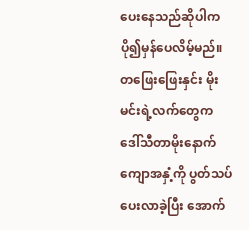ပေးနေသည်ဆိုပါက ပို၍မှန်ပေလိမ့်မည်။ တဖြေးဖြေးနှင်း မိုးမင်းရဲ့လက်တွေက ဒေါ်သီတာမိုးနောက်ကျောအနှံ့ကို ပွတ်သပ်ပေးလာခဲ့ပြီး အောက်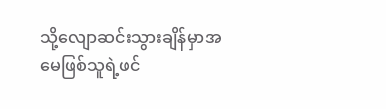သို့လျောဆင်းသွားချိန်မှာအမေဖြစ်သူရဲ့ဖင်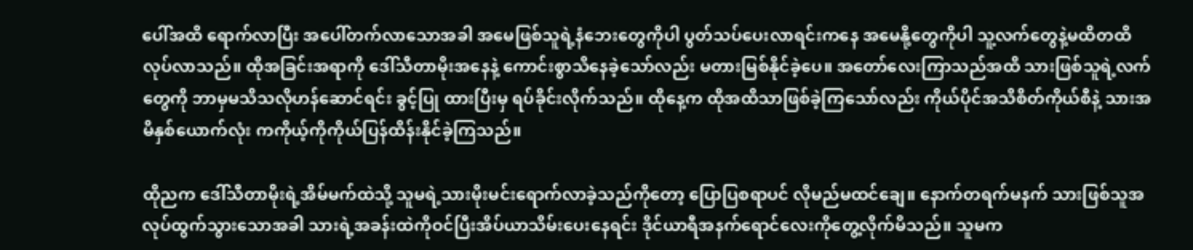ပေါ်အထိ ရောက်လာပြီး အပေါ်တက်လာသောအခါ အမေဖြစ်သူရဲ့နံဘေးတွေကိုပါ ပွတ်သပ်ပေးလာရင်းကနေ အမေနို့တွေကိုပါ သူ့လက်တွေနဲ့မထိတထိလုပ်လာသည်။ ထိုအခြင်းအရာကို ဒေါ်သီတာမိုးအနေနဲ့ ကောင်းစွာသိနေခဲ့သော်လည်း မတားမြစ်နိုင်ခဲ့ပေ။ အတော်လေးကြာသည်အထိ သားဖြစ်သူရဲ့လက်တွေကို ဘာမှမသိသလိုဟန်ဆောင်ရင်း ခွင့်ပြု ထားပြီးမှ ရပ်ခိုင်းလိုက်သည်။ ထိုနေ့က ထိုအထိသာဖြစ်ခဲ့ကြသော်လည်း ကိုယ်ပိုင်အသိစိတ်ကိုယ်စီနဲ့ သားအမိနှစ်ယောက်လုံး ကကိုယ့်ကိုကိုယ်ပြန်ထိန်းနိုင်ခဲ့ကြသည်။

ထိုညက ဒေါ်သီတာမိုးရဲ့အိမ်မက်ထဲသို့ သူမရဲ့သားမိုးမင်းရောက်လာခဲ့သည်ကိုတော့ ပြောပြစရာပင် လိုမည်မထင်ချေ။ နောက်တရက်မနက် သားဖြစ်သူအလုပ်ထွက်သွားသောအခါ သားရဲ့အခန်းထဲကိုဝင်ပြီးအိပ်ယာသိမ်းပေးနေရင်း ဒိုင်ယာရီအနက်ရောင်လေးကိုတွေ့လိုက်မိသည်။ သူမက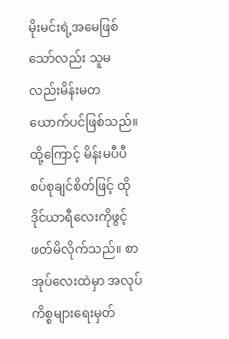မိုးမင်းရဲ့အမေဖြစ်သော်လည်း သူမလည်းမိန်းမတယောက်ပင်ဖြစ်သည်။ ထို့ကြောင့် မိန်းမပီပီစပ်စုချင်စိတ်ဖြင့် ထိုဒိုင်ယာရီလေးကိုဖွင့်ဖတ်မိလိုက်သည်။ စာအုပ်လေးထဲမှာ အလုပ်ကိစ္စများရေးမှတ်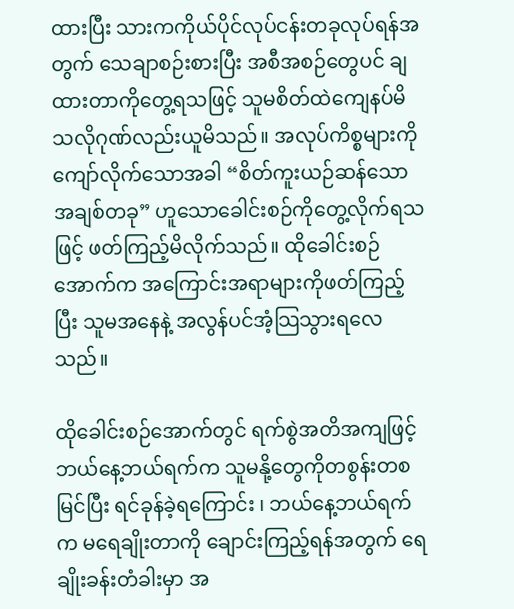ထားပြီး သားကကိုယ်ပိုင်လုပ်ငန်းတခုလုပ်ရန်အတွက် သေချာစဉ်းစားပြီး အစီအစဉ်တွေပင် ချထားတာကိုတွေ့ရသဖြင့် သူမစိတ်ထဲကျေနပ်မိသလိုဂုဏ်လည်းယူမိသည်။ အလုပ်ကိစ္စများကိုကျော်လိုက်သောအခါ “စိတ်ကူးယဉ်ဆန်သော အချစ်တခု” ဟူသောခေါင်းစဉ်ကိုတွေ့လိုက်ရသဖြင့် ဖတ်ကြည့်မိလိုက်သည်။ ထိုခေါင်းစဉ်အောက်က အကြောင်းအရာများကိုဖတ်ကြည့်ပြီး သူမအနေနဲ့ အလွန်ပင်အံ့သြသွားရလေသည်။

ထိုခေါင်းစဉ်အောက်တွင် ရက်စွဲအတိအကျဖြင့် ဘယ်နေ့ဘယ်ရက်က သူမနို့တွေကိုတစွန်းတစမြင်ပြီး ရင်ခုန်ခဲ့ရကြောင်း ၊ ဘယ်နေ့ဘယ်ရက်က မရေချိုးတာကို ချောင်းကြည့်ရန်အတွက် ရေချိုးခန်းတံခါးမှာ အ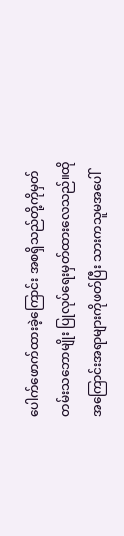ပေါက်ဖောက်ထားခဲ့ကြောင်း အစရှိသည်တို့ကိုမှတ်တမ်းသဘောမျိုး ပြုလုပ်ရေးမှတ်ထားလေသည်။ထိုအကြောင်းအရာများကိုဖတ်ပြီး သားကသူမအပေါ်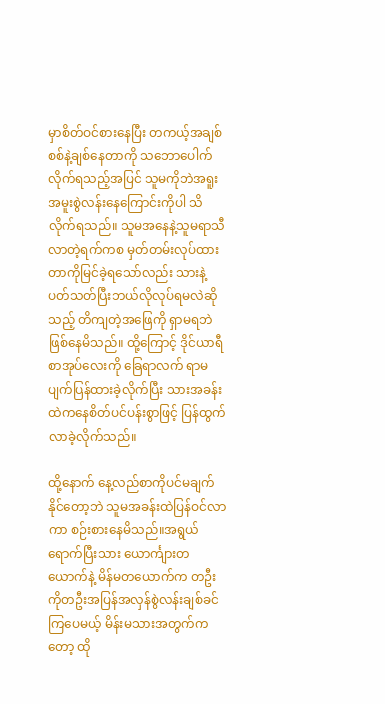မှာစိတ်ဝင်စားနေပြီး တကယ့်အချစ်စစ်နဲ့ချစ်နေတာကို သဘောပေါက်လိုက်ရသည့်အပြင် သူမကိုဘဲအရူးအမူးစွဲလန်းနေကြောင်းကိုပါ သိလိုက်ရသည်။ သူမအနေနဲ့သူမရာသီလာတဲ့ရက်ကစ မှတ်တမ်းလုပ်ထားတာကိုမြင်ခဲ့ရသော်လည်း သားနဲ့ပတ်သတ်ပြီးဘယ်လိုလုပ်ရမလဲဆိုသည့် တိကျတဲ့အဖြေကို ရှာမရဘဲဖြစ်နေမိသည်။ ထို့ကြောင့် ဒိုင်ယာရီစာအုပ်လေးကို ခြေရာလက် ရာမပျက်ပြန်ထားခဲ့လိုက်ပြီး သားအခန်းထဲကနေစိတ်ပင်ပန်းစွာဖြင့် ပြန်ထွက်လာခဲ့လိုက်သည်။

ထို့နောက် နေ့လည်စာကိုပင်မချက်နိုင်တော့ဘဲ သူမအခန်းထဲပြန်ဝင်လာကာ စဉ်းစားနေမိသည်။အရွယ်ရောက်ပြီးသား ယောင်္ကျားတယောက်နဲ့ မိန်မတယောက်က တဦးကိုတဦးအပြန်အလှန်စွဲလန်းချစ်ခင်ကြပေမယ့် မိန်းမသားအတွက်ကတော့ ထို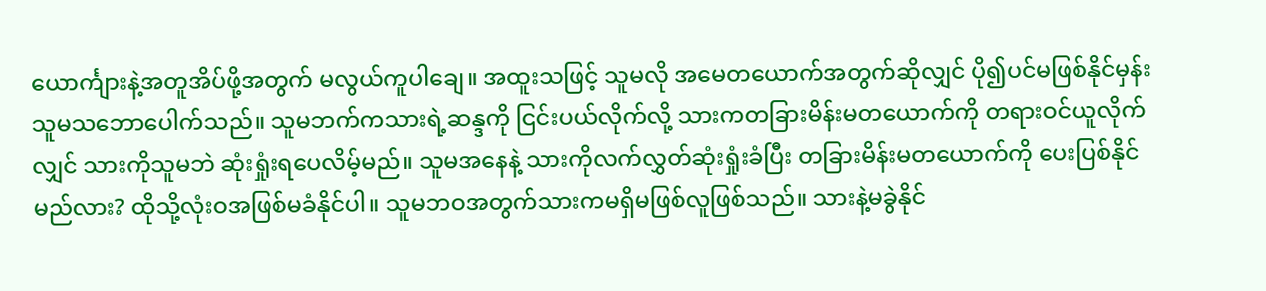ယောင်္ကျားနဲ့အတူအိပ်ဖို့အတွက် မလွယ်ကူပါချေ။ အထူးသဖြင့် သူမလို အမေတယောက်အတွက်ဆိုလျှင် ပို၍ပင်မဖြစ်နိုင်မှန်း သူမသဘောပေါက်သည်။ သူမဘက်ကသားရဲ့ဆန္ဒကို ငြင်းပယ်လိုက်လို့ သားကတခြားမိန်းမတယောက်ကို တရားဝင်ယူလိုက်လျှင် သားကိုသူမဘဲ ဆုံးရှုံးရပေလိမ့်မည်။ သူမအနေနဲ့ သားကိုလက်လွှတ်ဆုံးရှုံးခံပြီး တခြားမိန်းမတယောက်ကို ပေးပြစ်နိုင်မည်လား? ထိုသို့လုံးဝအဖြစ်မခံနိုင်ပါ။ သူမဘဝအတွက်သားကမရှိမဖြစ်လူဖြစ်သည်။ သားနဲ့မခွဲနိုင်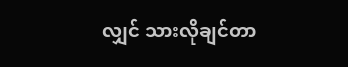လျှင် သားလိုချင်တာ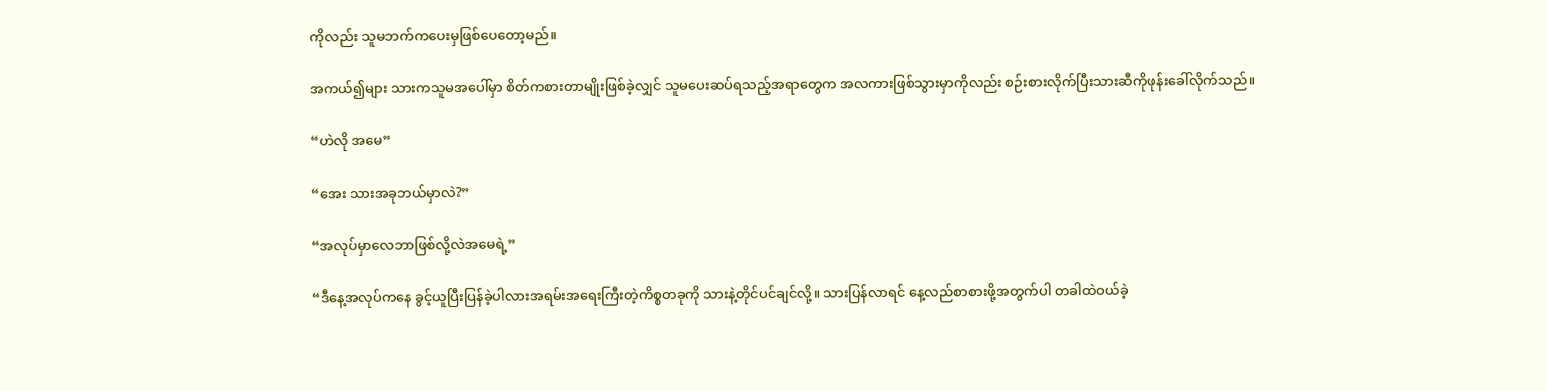ကိုလည်း သူမဘက်ကပေးမှဖြစ်ပေတော့မည်။

အကယ်၍များ သားကသူမအပေါ်မှာ စိတ်ကစားတာမျိုးဖြစ်ခဲ့လျှင် သူမပေးဆပ်ရသည့်အရာတွေက အလကားဖြစ်သွားမှာကိုလည်း စဉ်းစားလိုက်ပြီးသားဆီကိုဖုန်းခေါ်လိုက်သည်။

“ဟဲလို အမေ”

“အေး သားအခုဘယ်မှာလဲ?”

“အလုပ်မှာလေဘာဖြစ်လို့လဲအမေရဲ့”

“ဒီနေ့အလုပ်ကနေ ခွင့်ယူပြီးပြန်ခဲ့ပါလားအရမ်းအရေးကြီးတဲ့ကိစ္စတခုကို သားနဲ့တိုင်ပင်ချင်လို့။ သားပြန်လာရင် နေ့လည်စာစားဖို့အတွက်ပါ တခါထဲဝယ်ခဲ့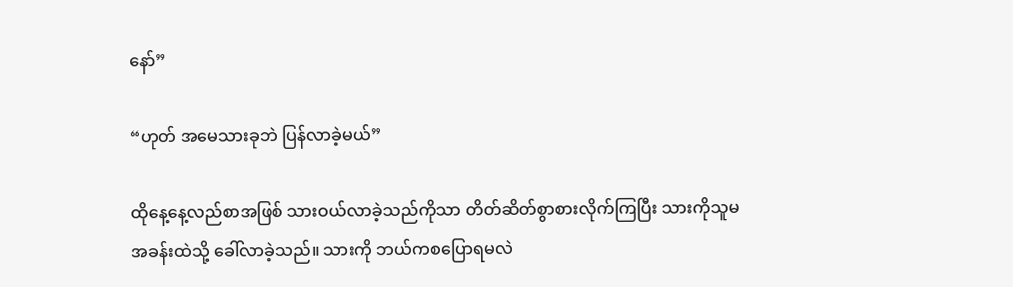နော်”

“ဟုတ် အမေသားခုဘဲ ပြန်လာခဲ့မယ်”

ထိုနေ့နေ့လည်စာအဖြစ် သားဝယ်လာခဲ့သည်ကိုသာ တိတ်ဆိတ်စွာစားလိုက်ကြပြီး သားကိုသူမအခန်းထဲသို့ ခေါ်လာခဲ့သည်။ သားကို ဘယ်ကစပြောရမလဲ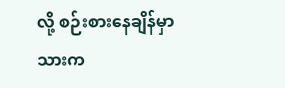လို့ စဉ်းစားနေချိန်မှာ သားက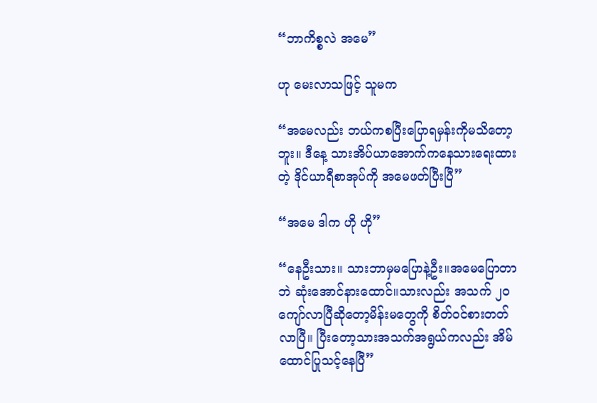“ဘာကိစ္စလဲ အမေ”

ဟု မေးလာသဖြင့် သူမက

“အမေလည်း ဘယ်ကစပြီးပြောရမှန်းကိုမသိတော့ဘူး။ ဒီနေ့ သားအိပ်ယာအောက်ကနေသားရေးထားတဲ့ ဒိုင်ယာရီစာအုပ်ကို အမေဖတ်ပြီးပြီ”

“အမေ ဒါက ဟို ဟို”

“နေဦးသား။ သားဘာမှမပြောနဲ့ဦး။အမေပြောတာဘဲ ဆုံးအောင်နားထောင်။သားလည်း အသက် ၂၀ ကျော်လာပြီဆိုတော့မိန်းမတွေကို စိတ်ဝင်စားတတ်လာပြီ။ ပြီးတော့သားအသက်အရွယ်ကလည်း အိမ်ထောင်ပြုသင့်နေပြီ”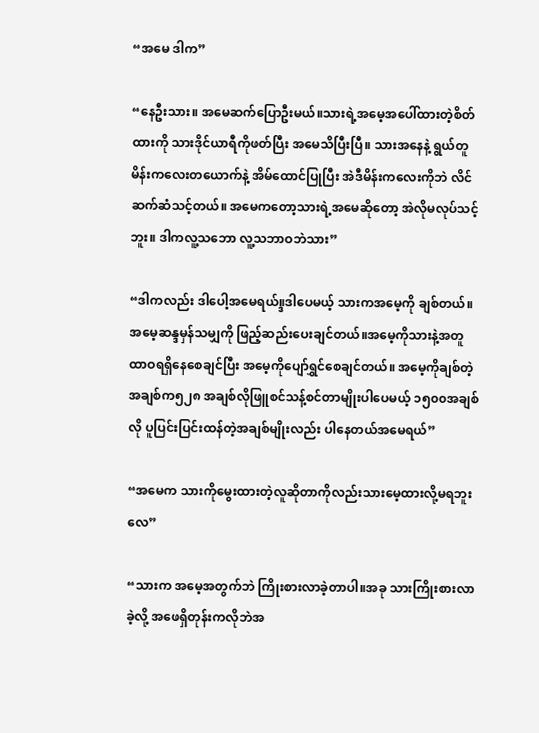“အမေ ဒါက”

“နေဦးသား။ အမေဆက်ပြောဦးမယ်။သားရဲ့အမေ့အပေါ်ထားတဲ့စိတ်ထားကို သားဒိုင်ယာရီကိုဖတ်ပြီး အမေသိပြီးပြီ။ သားအနေနဲ့ ရွယ်တူမိန်းကလေးတယောက်နဲ့ အိမ်ထောင်ပြုပြီး အဲဒီမိန်းကလေးကိုဘဲ လိင်ဆက်ဆံသင့်တယ်။ အမေကတော့သားရဲ့အမေဆိုတော့ အဲလိုမလုပ်သင့်ဘူး။ ဒါကလူ့သဘော လူ့သဘာဝဘဲသား”

“ဒါကလည်း ဒါပေါ့အမေရယ်။္ဒဒါပေမယ့် သားကအမေ့ကို ချစ်တယ်။အမေ့ဆန္ဒမှန်သမျှကို ဖြည့်ဆည်းပေးချင်တယ်။အမေ့ကိုသားနဲ့အတူ ထာဝရရှိနေစေချင်ပြီး အမေ့ကိုပျော်ရွှင်စေချင်တယ်။ အမေ့ကိုချစ်တဲ့အချစ်က၅၂၈ အချစ်လိုဖြူစင်သန့်စင်တာမျိုးပါပေမယ့် ၁၅၀၀အချစ်လို ပူပြင်းပြင်းထန်တဲ့အချစ်မျိုးလည်း ပါနေတယ်အမေရယ်”

“အမေက သားကိုမွေးထားတဲ့လူဆိုတာကိုလည်းသားမေ့ထားလို့မရဘူးလေ”

“သားက အမေ့အတွက်ဘဲ ကြိုးစားလာခဲ့တာပါ။အခု သားကြိုးစားလာခဲ့လို့ အဖေရှိတုန်းကလိုဘဲအ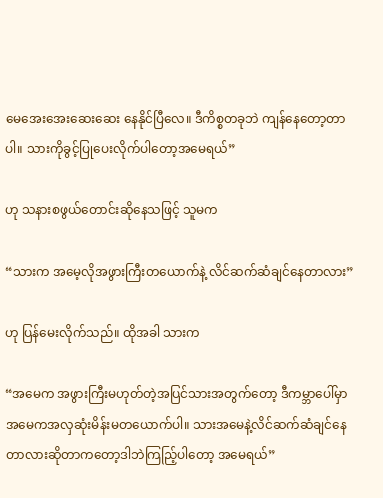မေအေးအေးဆေးဆေး နေနိုင်ပြီလေ။ ဒီကိစ္စတခုဘဲ ကျန်နေတော့တာပါ။ သားကိုခွင့်ပြုပေးလိုက်ပါတော့အမေရယ်”

ဟု သနားစဖွယ်တောင်းဆိုနေသဖြင့် သူမက

“သားက အမေ့လိုအဖွားကြီးတယောက်နဲ့ လိင်ဆက်ဆံချင်နေတာလား”

ဟု ပြန်မေးလိုက်သည်။ ထိုအခါ သားက

“အမေက အဖွားကြီးမဟုတ်တဲ့အပြင်သားအတွက်တော့ ဒီကမ္ဘာပေါ်မှာအမေကအလှဆုံးမိန်းမတယောက်ပါ။ သားအမေနဲ့လိင်ဆက်ဆံချင်နေတာလားဆိုတာကတော့ဒါဘဲကြညြ့်ပါတော့ အမေရယ်”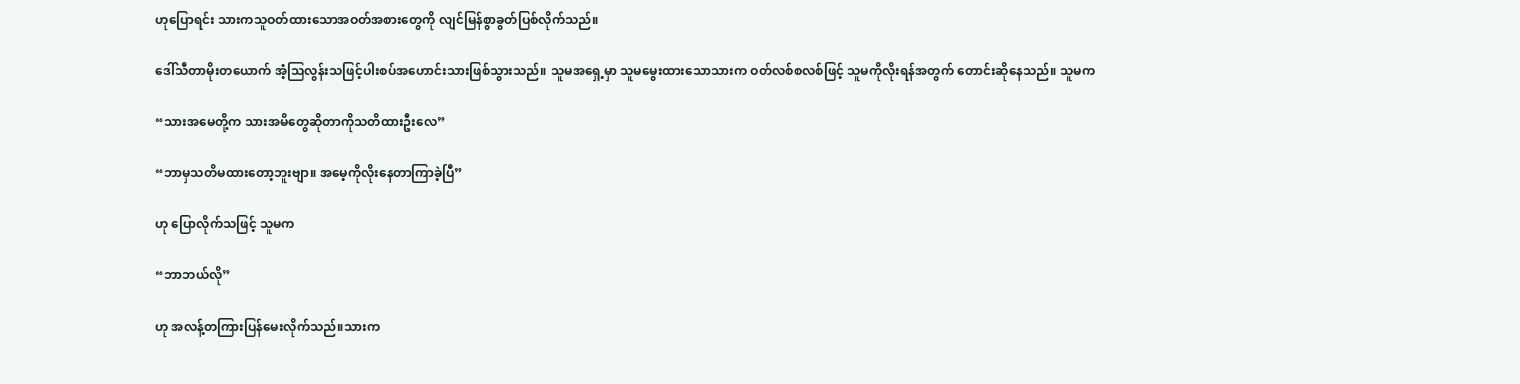ဟုပြောရင်း သားကသူဝတ်ထားသောအဝတ်အစားတွေကို လျင်မြန်စွာခွတ်ပြစ်လိုက်သည်။

ဒေါ်သီတာမိုးတယောက် အံ့သြလွန်းသဖြင့်ပါးစပ်အဟောင်းသားဖြစ်သွားသည်။ သူမအရှေ့မှာ သူမမွေးထားသောသားက ဝတ်လစ်စလစ်ဖြင့် သူမကိုလိုးရန်အတွက် တောင်းဆိုနေသည်။ သူမက

“သားအမေတို့က သားအမိတွေဆိုတာကိုသတိထားဦးလေ”

“ဘာမှသတိမထားတော့ဘူးဗျာ။ အမေ့ကိုလိုးနေတာကြာခဲ့ပြီ”

ဟု ပြောလိုက်သဖြင့် သူမက

“ဘာဘယ်လို”

ဟု အလန့်တကြားပြန်မေးလိုက်သည်။သားက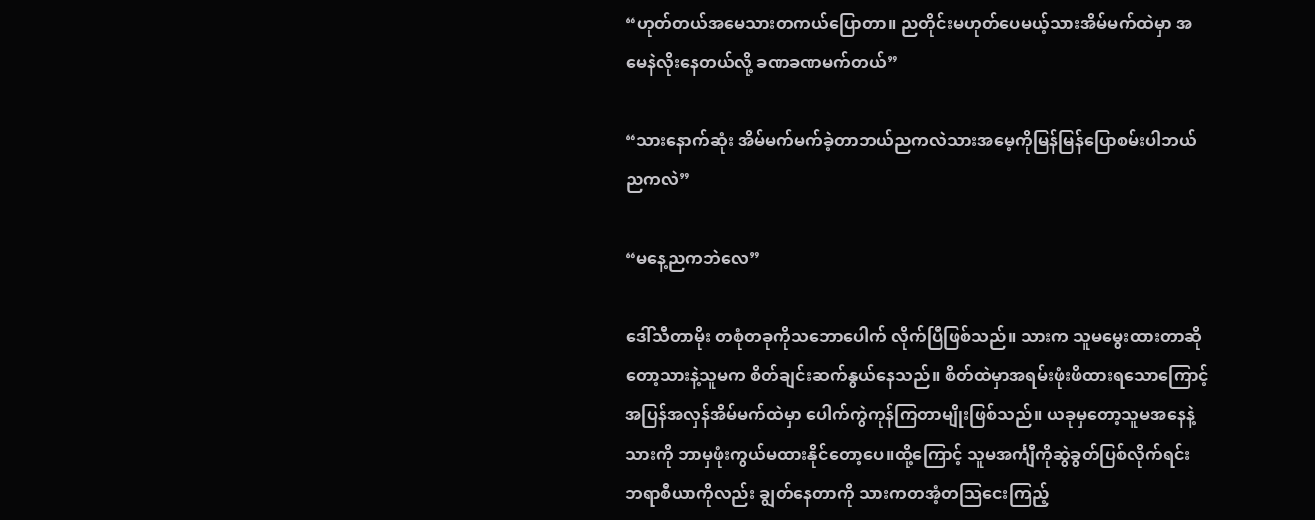“ဟုတ်တယ်အမေသားတကယ်ပြောတာ။ ညတိုင်းမဟုတ်ပေမယ့်သားအိမ်မက်ထဲမှာ အမေနဲလိုးနေတယ်လို့ ခဏခဏမက်တယ်”

“သားနောက်ဆုံး အိမ်မက်မက်ခဲ့တာဘယ်ညကလဲသားအမေ့ကိုမြန်မြန်ပြောစမ်းပါဘယ်ညကလဲ”

“မနေ့ညကဘဲလေ”

ဒေါ်သီတာမိုး တစုံတခုကိုသဘောပေါက် လိုက်ပြီဖြစ်သည်။ သားက သူမမွေးထားတာဆိုတော့သားနဲ့သူမက စိတ်ချင်းဆက်နွယ်နေသည်။ စိတ်ထဲမှာအရမ်းဖုံးဖိထားရသောကြောင့် အပြန်အလှန်အိမ်မက်ထဲမှာ ပေါက်ကွဲကုန်ကြတာမျိုးဖြစ်သည်။ ယခုမှတော့သူမအနေနဲ့သားကို ဘာမှဖုံးကွယ်မထားနိုင်တော့ပေ။ထို့ကြောင့် သူမအင်္ကျီကိုဆွဲခွတ်ပြစ်လိုက်ရင်း ဘရာစီယာကိုလည်း ချွတ်နေတာကို သားကတအံ့တသြငေးကြည့်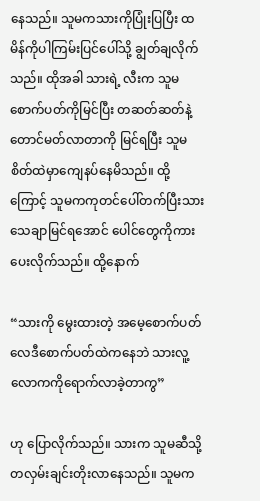နေသည်။ သူမကသားကိုပြုံးပြပြီး ထမိန်ကိုပါကြမ်းပြင်ပေါ်သို့ ချွတ်ချလိုက်သည်။ ထိုအခါ သားရဲ့ လီးက သူမစောက်ပတ်ကိုမြင်ပြီး တဆတ်ဆတ်နဲ့တောင်မတ်လာတာကို မြင်ရပြီး သူမစိတ်ထဲမှာကျေနပ်နေမိသည်။ ထို့ကြောင့် သူမကကုတင်ပေါ်တက်ပြီးသားသေချာမြင်ရအောင် ပေါင်တွေကိုကားပေးလိုက်သည်။ ထို့နောက်

“သားကို မွေးထားတဲ့ အမေ့စောက်ပတ်လေဒီစောက်ပတ်ထဲကနေဘဲ သားလူ့လောကကိုရောက်လာခဲ့တာကွ”

ဟု ပြောလိုက်သည်။ သားက သူမဆီသို့တလှမ်းချင်းတိုးလာနေသည်။ သူမက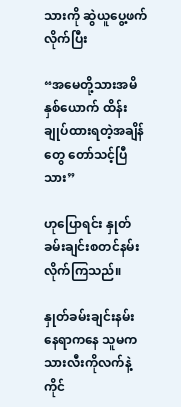သားကို ဆွဲယူပွေ့ဖက်လိုက်ပြီး

“အမေတို့သားအမိနှစ်ယောက် ထိန်းချုပ်ထားရတဲ့အချိန်တွေ တော်သင့်ပြီသား”

ဟုပြောရင်း နှုတ်ခမ်းချင်းစတင်နမ်းလိုက်ကြသည်။

နှုတ်ခမ်းချင်းနမ်းနေရာကနေ သူမကသားလီးကိုလက်နဲ့ကိုင်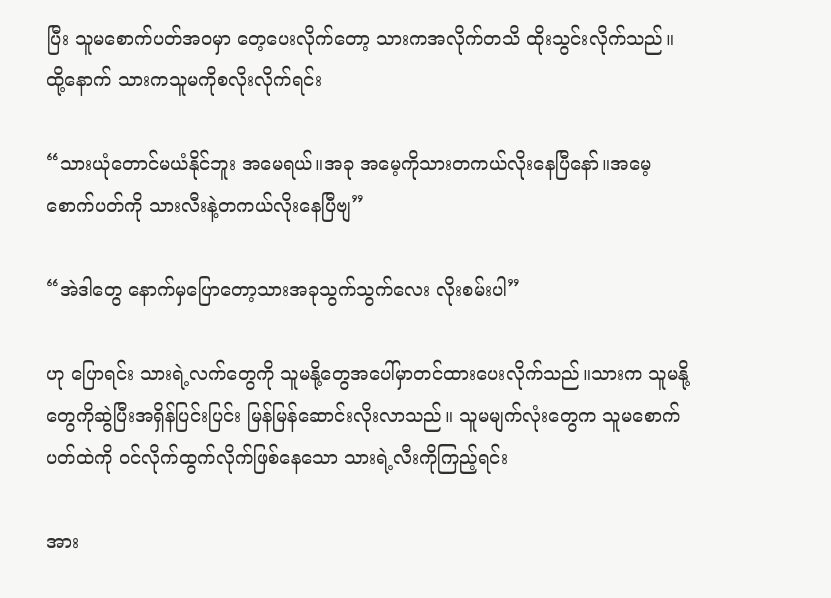ပြီး သူမစောက်ပတ်အဝမှာ တေ့ပေးလိုက်တော့ သားကအလိုက်တသိ ထိုးသွင်းလိုက်သည်။ ထို့နောက် သားကသူမကိုစလိုးလိုက်ရင်း

“သားယုံတောင်မယံနိုင်ဘူး အမေရယ်။အခု အမေ့ကိုသားတကယ်လိုးနေပြီနော်။အမေ့စောက်ပတ်ကို သားလီးနဲ့တကယ်လိုးနေပြီဗျ”

“အဲဒါတွေ နောက်မှပြောတော့သားအခုသွက်သွက်လေး လိုးစမ်းပါ”

ဟု ပြောရင်း သားရဲ့လက်တွေကို သူမနို့တွေအပေါ်မှာတင်ထားပေးလိုက်သည်။သားက သူမနို့တွေကိုဆွဲပြီးအရှိန်ပြင်းပြင်း မြန်မြန်ဆောင်းလိုးလာသည်။ သူမမျက်လုံးတွေက သူမစောက်ပတ်ထဲကို ဝင်လိုက်ထွက်လိုက်ဖြစ်နေသော သားရဲ့လီးကိုကြည့်ရင်း

အား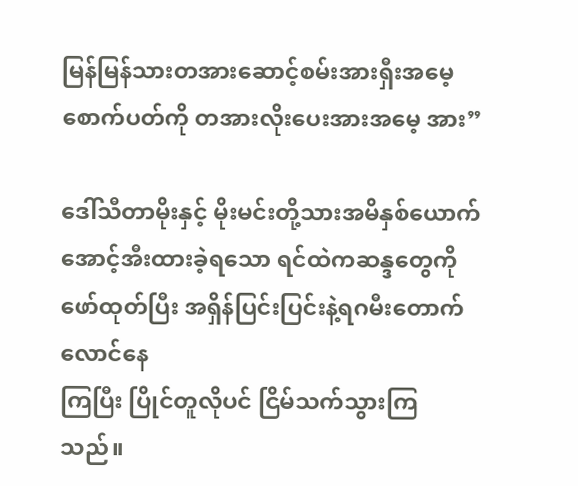မြန်မြန်သားတအားဆောင့်စမ်းအားရှီးအမေ့စောက်ပတ်ကို တအားလိုးပေးအားအမေ့ အား”

ဒေါ်သီတာမိုးနှင့် မိုးမင်းတို့သားအမိနှစ်ယောက်အောင့်အီးထားခဲ့ရသော ရင်ထဲကဆန္ဒတွေကို ဖော်ထုတ်ပြီး အရှိန်ပြင်းပြင်းနဲ့ရဂမီးတောက်လောင်နေ
ကြပြီး ပြိုင်တူလိုပင် ငြိမ်သက်သွားကြသည်။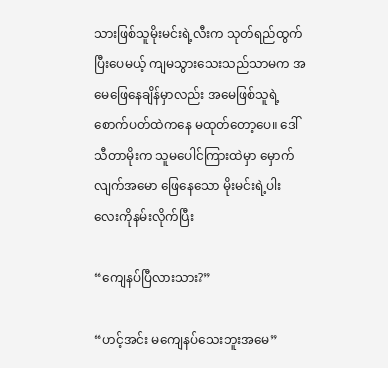သားဖြစ်သူမိုးမင်းရဲ့လီးက သုတ်ရည်ထွက်ပြီးပေမယ့် ကျမသွားသေးသည်သာမက အမေဖြေနေချိန်မှာလည်း အမေဖြစ်သူရဲ့ စောက်ပတ်ထဲကနေ မထုတ်တော့ပေ။ ဒေါ်သီတာမိုးက သူမပေါင်ကြားထဲမှာ မှောက်လျက်အမော ဖြေနေသော မိုးမင်းရဲ့ပါးလေးကိုနမ်းလိုက်ပြီး

“ကျေနပ်ပြီလားသား?”

“ဟင့်အင်း မကျေနပ်သေးဘူးအမေ”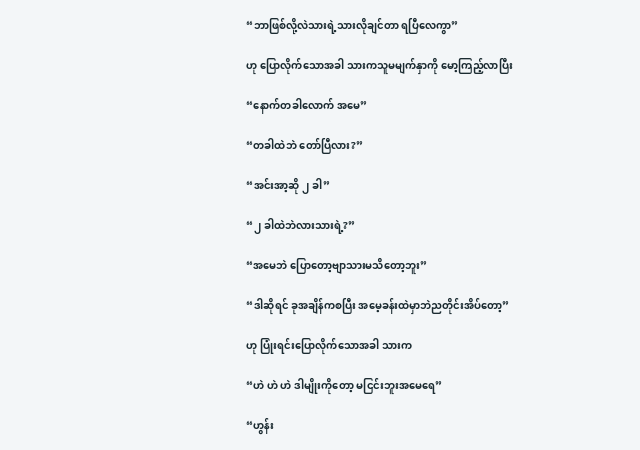“ဘာဖြစ်လို့လဲသားရဲ့သားလိုချင်တာ ရပြီလေကွာ”

ဟု ပြောလိုက်သောအခါ သားကသူမမျက်နှာကို မော့ကြည့်လာပြီး

“နောက်တခါလောက် အမေ”

“တခါထဲဘဲ တော်ပြီလား?”

“အင်းအာ့ဆို ၂ ခါ”

“၂ ခါထဲဘဲလားသားရဲ့?”

“အမေဘဲ ပြောတော့ဗျာသားမသိတော့ဘူး”

“ဒါဆိုရင် ခုအချိန်ကစပြီး အမေ့ခန်းထဲမှာဘဲညတိုင်းအိပ်တော့”

ဟု ပြုံးရင်းပြောလိုက်သောအခါ သားက

“ဟဲ ဟဲ ဟဲ ဒါမျိုးကိုတော့ မငြင်းဘူးအမေရေ”

“ဟွန်း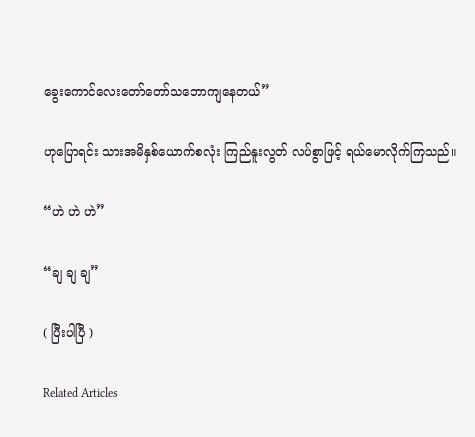ခွေးကောင်လေးတော်တော်သဘောကျနေတယ်”

ဟုပြောရင်း သားအမိနှစ်ယောက်စလုံး ကြည်နူးလွတ် လပ်စွာဖြင့် ရယ်မောလိုက်ကြသည်။

“ဟဲ ဟဲ ဟဲ”

“ချ ချ ချ”

( ပြီးပါပြီ )

Related Articles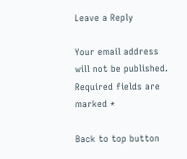Leave a Reply

Your email address will not be published. Required fields are marked *

Back to top button